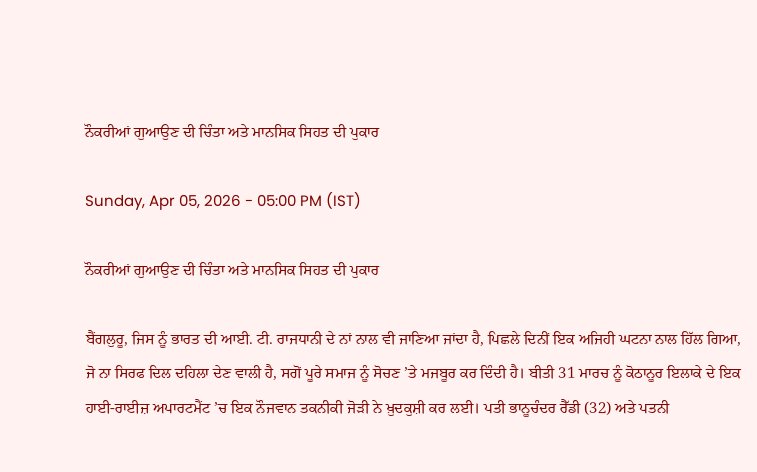ਨੌਕਰੀਆਂ ਗੁਆਉਣ ਦੀ ਚਿੰਤਾ ਅਤੇ ਮਾਨਸਿਕ ਸਿਹਤ ਦੀ ਪੁਕਾਰ

Sunday, Apr 05, 2026 - 05:00 PM (IST)

ਨੌਕਰੀਆਂ ਗੁਆਉਣ ਦੀ ਚਿੰਤਾ ਅਤੇ ਮਾਨਸਿਕ ਸਿਹਤ ਦੀ ਪੁਕਾਰ

ਬੈਂਗਲੁਰੂ, ਜਿਸ ਨੂੰ ਭਾਰਤ ਦੀ ਆਈ. ਟੀ. ਰਾਜਧਾਨੀ ਦੇ ਨਾਂ ਨਾਲ ਵੀ ਜਾਣਿਆ ਜਾਂਦਾ ਹੈ, ਪਿਛਲੇ ਦਿਨੀਂ ਇਕ ਅਜਿਹੀ ਘਟਨਾ ਨਾਲ ਹਿੱਲ ਗਿਆ, ਜੋ ਨਾ ਸਿਰਫ ਦਿਲ ਦਹਿਲਾ ਦੇਣ ਵਾਲੀ ਹੈ, ਸਗੋਂ ਪੂਰੇ ਸਮਾਜ ਨੂੰ ਸੋਚਣ ’ਤੇ ਮਜਬੂਰ ਕਰ ਦਿੰਦੀ ਹੈ। ਬੀਤੀ 31 ਮਾਰਚ ਨੂੰ ਕੋਠਾਨੂਰ ਇਲਾਕੇ ਦੇ ਇਕ ਹਾਈ-ਰਾਈਜ਼ ਅਪਾਰਟਮੈਂਟ ’ਚ ਇਕ ਨੌਜਵਾਨ ਤਕਨੀਕੀ ਜੋੜੀ ਨੇ ਖ਼ੁਦਕੁਸ਼ੀ ਕਰ ਲਈ। ਪਤੀ ਭਾਨੂਚੰਦਰ ਰੈੱਡੀ (32) ਅਤੇ ਪਤਨੀ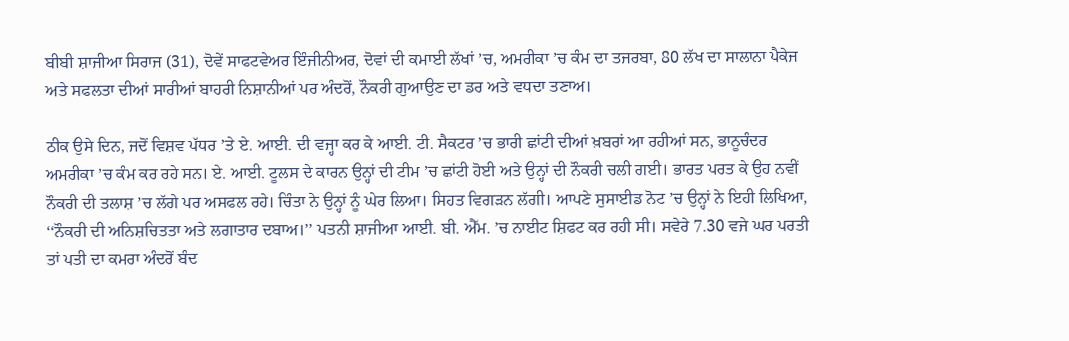ਬੀਬੀ ਸ਼ਾਜੀਆ ਸਿਰਾਜ (31), ਦੋਵੇਂ ਸਾਫਟਵੇਅਰ ਇੰਜੀਨੀਅਰ, ਦੋਵਾਂ ਦੀ ਕਮਾਈ ਲੱਖਾਂ ’ਚ, ਅਮਰੀਕਾ ’ਚ ਕੰਮ ਦਾ ਤਜਰਬਾ, 80 ਲੱਖ ਦਾ ਸਾਲਾਨਾ ਪੈਕੇਜ ਅਤੇ ਸਫਲਤਾ ਦੀਆਂ ਸਾਰੀਆਂ ਬਾਹਰੀ ਨਿਸ਼ਾਨੀਆਂ ਪਰ ਅੰਦਰੋਂ, ਨੌਕਰੀ ਗੁਆਉਣ ਦਾ ਡਰ ਅਤੇ ਵਧਦਾ ਤਣਾਅ।

ਠੀਕ ਉਸੇ ਦਿਨ, ਜਦੋਂ ਵਿਸ਼ਵ ਪੱਧਰ ’ਤੇ ਏ. ਆਈ. ਦੀ ਵਜ੍ਹਾ ਕਰ ਕੇ ਆਈ. ਟੀ. ਸੈਕਟਰ ’ਚ ਭਾਰੀ ਛਾਂਟੀ ਦੀਆਂ ਖ਼ਬਰਾਂ ਆ ਰਹੀਆਂ ਸਨ, ਭਾਨੂਚੰਦਰ ਅਮਰੀਕਾ ’ਚ ਕੰਮ ਕਰ ਰਹੇ ਸਨ। ਏ. ਆਈ. ਟੂਲਸ ਦੇ ਕਾਰਨ ਉਨ੍ਹਾਂ ਦੀ ਟੀਮ ’ਚ ਛਾਂਟੀ ਹੋਈ ਅਤੇ ਉਨ੍ਹਾਂ ਦੀ ਨੌਕਰੀ ਚਲੀ ਗਈ। ਭਾਰਤ ਪਰਤ ਕੇ ਉਹ ਨਵੀਂ ਨੌਕਰੀ ਦੀ ਤਲਾਸ਼ ’ਚ ਲੱਗੇ ਪਰ ਅਸਫਲ ਰਹੇ। ਚਿੰਤਾ ਨੇ ਉਨ੍ਹਾਂ ਨੂੰ ਘੇਰ ਲਿਆ। ਸਿਹਤ ਵਿਗੜਨ ਲੱਗੀ। ਆਪਣੇ ਸੁਸਾਈਡ ਨੋਟ ’ਚ ਉਨ੍ਹਾਂ ਨੇ ਇਹੀ ਲਿਖਿਆ, ‘‘ਨੌਕਰੀ ਦੀ ਅਨਿਸ਼ਚਿਤਤਾ ਅਤੇ ਲਗਾਤਾਰ ਦਬਾਅ।’’ ਪਤਨੀ ਸ਼ਾਜੀਆ ਆਈ. ਬੀ. ਐੱਮ. ’ਚ ਨਾਈਟ ਸ਼ਿਫਟ ਕਰ ਰਹੀ ਸੀ। ਸਵੇਰੇ 7.30 ਵਜੇ ਘਰ ਪਰਤੀ ਤਾਂ ਪਤੀ ਦਾ ਕਮਰਾ ਅੰਦਰੋਂ ਬੰਦ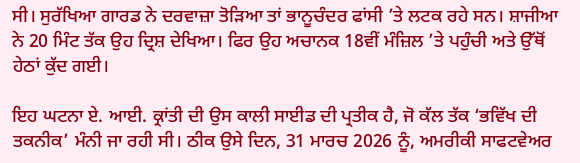ਸੀ। ਸੁਰੱਖਿਆ ਗਾਰਡ ਨੇ ਦਰਵਾਜ਼ਾ ਤੋੜਿਆ ਤਾਂ ਭਾਨੂਚੰਦਰ ਫਾਂਸੀ ’ਤੇ ਲਟਕ ਰਹੇ ਸਨ। ਸ਼ਾਜੀਆ ਨੇ 20 ਮਿੰਟ ਤੱਕ ਉਹ ਦ੍ਰਿਸ਼ ਦੇਖਿਆ। ਫਿਰ ਉਹ ਅਚਾਨਕ 18ਵੀਂ ਮੰਜ਼ਿਲ ’ਤੇ ਪਹੁੰਚੀ ਅਤੇ ਉੱਥੋਂ ਹੇਠਾਂ ਕੁੱਦ ਗਈ।

ਇਹ ਘਟਨਾ ਏ. ਆਈ. ਕ੍ਰਾਂਤੀ ਦੀ ਉਸ ਕਾਲੀ ਸਾਈਡ ਦੀ ਪ੍ਰਤੀਕ ਹੈ, ਜੋ ਕੱਲ ਤੱਕ ‘ਭਵਿੱਖ ਦੀ ਤਕਨੀਕ’ ਮੰਨੀ ਜਾ ਰਹੀ ਸੀ। ਠੀਕ ਉਸੇ ਦਿਨ, 31 ਮਾਰਚ 2026 ਨੂੰ, ਅਮਰੀਕੀ ਸਾਫਟਵੇਅਰ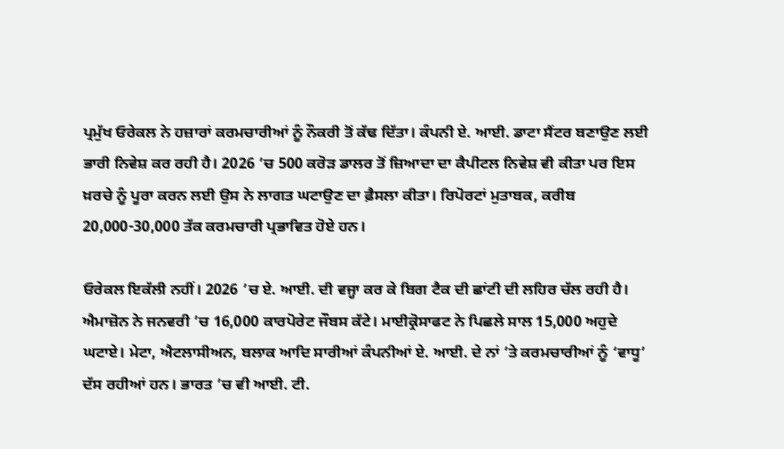ਪ੍ਰਮੁੱਖ ਓਰੇਕਲ ਨੇ ਹਜ਼ਾਰਾਂ ਕਰਮਚਾਰੀਆਂ ਨੂੰ ਨੌਕਰੀ ਤੋਂ ਕੱਢ ਦਿੱਤਾ। ਕੰਪਨੀ ਏ. ਆਈ. ਡਾਟਾ ਸੈਂਟਰ ਬਣਾਉਣ ਲਈ ਭਾਰੀ ਨਿਵੇਸ਼ ਕਰ ਰਹੀ ਹੈ। 2026 ’ਚ 500 ਕਰੋੜ ਡਾਲਰ ਤੋਂ ਜ਼ਿਆਦਾ ਦਾ ਕੈਪੀਟਲ ਨਿਵੇਸ਼ ਵੀ ਕੀਤਾ ਪਰ ਇਸ ਖ਼ਰਚੇ ਨੂੰ ਪੂਰਾ ਕਰਨ ਲਈ ਉਸ ਨੇ ਲਾਗਤ ਘਟਾਉਣ ਦਾ ਫ਼ੈਸਲਾ ਕੀਤਾ। ਰਿਪੋਰਟਾਂ ਮੁਤਾਬਕ, ਕਰੀਬ 20,000-30,000 ਤੱਕ ਕਰਮਚਾਰੀ ਪ੍ਰਭਾਵਿਤ ਹੋਏ ਹਨ।

ਓਰੇਕਲ ਇਕੱਲੀ ਨਹੀਂ। 2026 ’ਚ ਏ. ਆਈ. ਦੀ ਵਜ੍ਹਾ ਕਰ ਕੇ ਬਿਗ ਟੈਕ ਦੀ ਛਾਂਟੀ ਦੀ ਲਹਿਰ ਚੱਲ ਰਹੀ ਹੈ। ਐਮਾਜ਼ੋਨ ਨੇ ਜਨਵਰੀ ’ਚ 16,000 ਕਾਰਪੋਰੇਟ ਜੌਬਸ ਕੱਟੇ। ਮਾਈਕ੍ਰੋਸਾਫਟ ਨੇ ਪਿਛਲੇ ਸਾਲ 15,000 ਅਹੁਦੇ ਘਟਾਏ। ਮੇਟਾ, ਐਟਲਾਸੀਅਨ, ਬਲਾਕ ਆਦਿ ਸਾਰੀਆਂ ਕੰਪਨੀਆਂ ਏ. ਆਈ. ਦੇ ਨਾਂ ’ਤੇ ਕਰਮਚਾਰੀਆਂ ਨੂੰ ‘ਵਾਧੂ’ ਦੱਸ ਰਹੀਆਂ ਹਨ। ਭਾਰਤ ’ਚ ਵੀ ਆਈ. ਟੀ.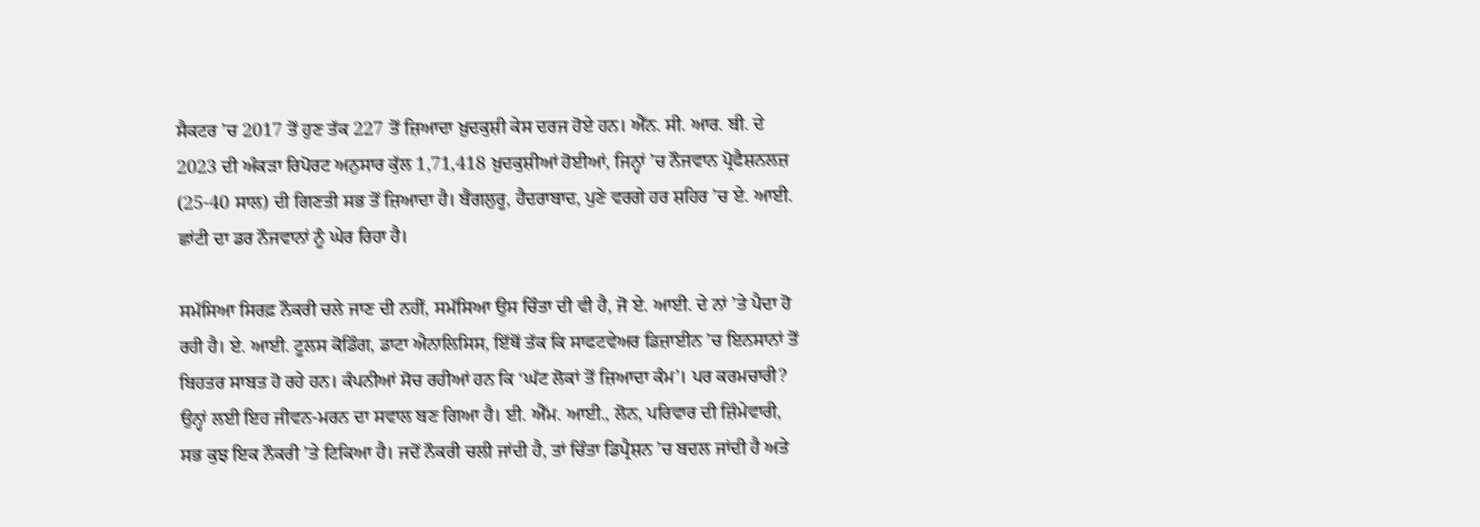ਸੈਕਟਰ ’ਚ 2017 ਤੋਂ ਹੁਣ ਤੱਕ 227 ਤੋਂ ਜ਼ਿਆਦਾ ਖ਼ੁਦਕੁਸ਼ੀ ਕੇਸ ਦਰਜ ਹੋਏ ਹਨ। ਐੱਨ. ਸੀ. ਆਰ. ਬੀ. ਦੇ 2023 ਦੀ ਅੰਕੜਾ ਰਿਪੋਰਟ ਅਨੁਸਾਰ ਕੁੱਲ 1,71,418 ਖ਼ੁਦਕੁਸ਼ੀਆਂ ਹੋਈਆਂ, ਜਿਨ੍ਹਾਂ ’ਚ ਨੌਜਵਾਨ ਪ੍ਰੋਫੈਸ਼ਨਲਜ਼ (25-40 ਸਾਲ) ਦੀ ਗਿਣਤੀ ਸਭ ਤੋਂ ਜ਼ਿਆਦਾ ਹੈ। ਬੈਂਗਲੁਰੂ, ਹੈਦਰਾਬਾਦ, ਪੁਣੇ ਵਰਗੇ ਹਰ ਸ਼ਹਿਰ ’ਚ ਏ. ਆਈ. ਛਾਂਟੀ ਦਾ ਡਰ ਨੌਜਵਾਨਾਂ ਨੂੰ ਘੇਰ ਰਿਹਾ ਹੈ।

ਸਮੱਸਿਆ ਸਿਰਫ਼ ਨੌਕਰੀ ਚਲੇ ਜਾਣ ਦੀ ਨਹੀਂ, ਸਮੱਸਿਆ ਉਸ ਚਿੰਤਾ ਦੀ ਵੀ ਹੈ, ਜੋ ਏ. ਆਈ. ਦੇ ਨਾਂ ’ਤੇ ਪੈਦਾ ਹੋ ਰਹੀ ਹੈ। ਏ. ਆਈ. ਟੂਲਸ ਕੋਡਿੰਗ, ਡਾਟਾ ਐਨਾਲਿਸਿਸ, ਇੱਥੋਂ ਤੱਕ ਕਿ ਸਾਫਟਵੇਅਰ ਡਿਜ਼ਾਈਨ ’ਚ ਇਨਸਾਨਾਂ ਤੋਂ ਬਿਹਤਰ ਸਾਬਤ ਹੋ ਰਹੇ ਹਨ। ਕੰਪਨੀਆਂ ਸੋਚ ਰਹੀਆਂ ਹਨ ਕਿ ‘ਘੱਟ ਲੋਕਾਂ ਤੋਂ ਜ਼ਿਆਦਾ ਕੰਮ’। ਪਰ ਕਰਮਚਾਰੀ? ਉਨ੍ਹਾਂ ਲਈ ਇਹ ਜੀਵਨ-ਮਰਨ ਦਾ ਸਵਾਲ ਬਣ ਗਿਆ ਹੈ। ਈ. ਐੱਮ. ਆਈ., ਲੋਨ, ਪਰਿਵਾਰ ਦੀ ਜ਼ਿੰਮੇਵਾਰੀ, ਸਭ ਕੁਝ ਇਕ ਨੌਕਰੀ ’ਤੇ ਟਿਕਿਆ ਹੈ। ਜਦੋਂ ਨੌਕਰੀ ਚਲੀ ਜਾਂਦੀ ਹੈ, ਤਾਂ ਚਿੰਤਾ ਡਿਪ੍ਰੈਸ਼ਨ ’ਚ ਬਦਲ ਜਾਂਦੀ ਹੈ ਅਤੇ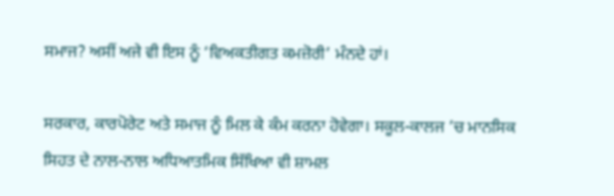ਸਮਾਜ? ਅਸੀਂ ਅਜੇ ਵੀ ਇਸ ਨੂੰ ‘ਵਿਅਕਤੀਗਤ ਕਮਜ਼ੋਰੀ’ ਮੰਨਦੇ ਹਾਂ।

ਸਰਕਾਰ, ਕਾਰਪੋਰੇਟ ਅਤੇ ਸਮਾਜ ਨੂੰ ਮਿਲ ਕੇ ਕੰਮ ਕਰਨਾ ਹੋਵੇਗਾ। ਸਕੂਲ-ਕਾਲਜ ’ਚ ਮਾਨਸਿਕ ਸਿਹਤ ਦੇ ਨਾਲ-ਨਾਲ ਅਧਿਆਤਮਿਕ ਸਿੱਖਿਆ ਵੀ ਸ਼ਾਮਲ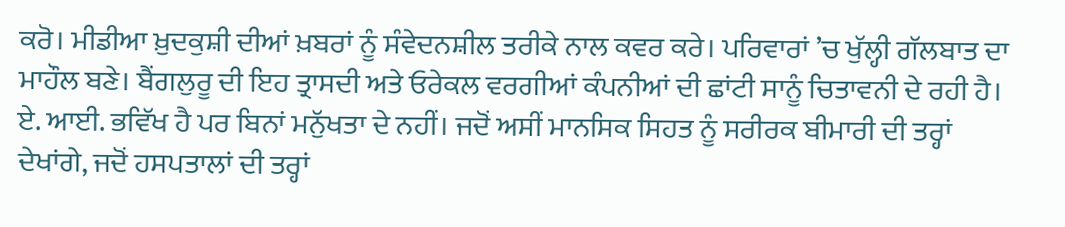ਕਰੋ। ਮੀਡੀਆ ਖ਼ੁਦਕੁਸ਼ੀ ਦੀਆਂ ਖ਼ਬਰਾਂ ਨੂੰ ਸੰਵੇਦਨਸ਼ੀਲ ਤਰੀਕੇ ਨਾਲ ਕਵਰ ਕਰੇ। ਪਰਿਵਾਰਾਂ ’ਚ ਖੁੱਲ੍ਹੀ ਗੱਲਬਾਤ ਦਾ ਮਾਹੌਲ ਬਣੇ। ਬੈਂਗਲੁਰੂ ਦੀ ਇਹ ਤ੍ਰਾਸਦੀ ਅਤੇ ਓਰੇਕਲ ਵਰਗੀਆਂ ਕੰਪਨੀਆਂ ਦੀ ਛਾਂਟੀ ਸਾਨੂੰ ਚਿਤਾਵਨੀ ਦੇ ਰਹੀ ਹੈ। ਏ. ਆਈ. ਭਵਿੱਖ ਹੈ ਪਰ ਬਿਨਾਂ ਮਨੁੱਖਤਾ ਦੇ ਨਹੀਂ। ਜਦੋਂ ਅਸੀਂ ਮਾਨਸਿਕ ਸਿਹਤ ਨੂੰ ਸਰੀਰਕ ਬੀਮਾਰੀ ਦੀ ਤਰ੍ਹਾਂ ਦੇਖਾਂਗੇ, ਜਦੋਂ ਹਸਪਤਾਲਾਂ ਦੀ ਤਰ੍ਹਾਂ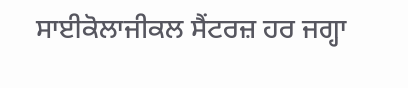ਸਾਈਕੋਲਾਜੀਕਲ ਸੈਂਟਰਜ਼ ਹਰ ਜਗ੍ਹਾ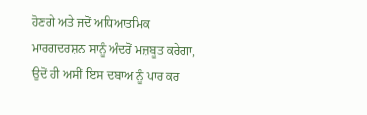ਹੋਣਗੇ ਅਤੇ ਜਦੋਂ ਅਧਿਆਤਮਿਕ ਮਾਰਗਦਰਸ਼ਨ ਸਾਨੂੰ ਅੰਦਰੋਂ ਮਜ਼ਬੂਤ ਕਰੇਗਾ, ਉਦੋਂ ਹੀ ਅਸੀਂ ਇਸ ਦਬਾਅ ਨੂੰ ਪਾਰ ਕਰ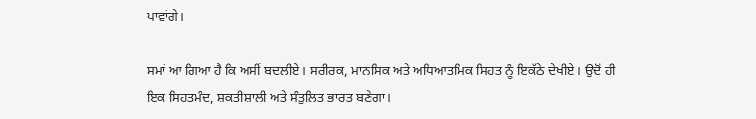ਪਾਵਾਂਗੇ।

ਸਮਾਂ ਆ ਗਿਆ ਹੈ ਕਿ ਅਸੀਂ ਬਦਲੀਏ। ਸਰੀਰਕ, ਮਾਨਸਿਕ ਅਤੇ ਅਧਿਆਤਮਿਕ ਸਿਹਤ ਨੂੰ ਇਕੱਠੇ ਦੇਖੀਏ। ਉਦੋਂ ਹੀ ਇਕ ਸਿਹਤਮੰਦ, ਸ਼ਕਤੀਸ਼ਾਲੀ ਅਤੇ ਸੰਤੁਲਿਤ ਭਾਰਤ ਬਣੇਗਾ।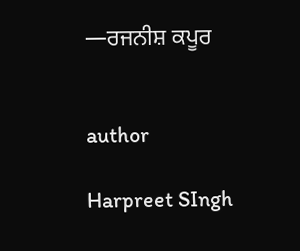—ਰਜਨੀਸ਼ ਕਪੂਰ


author

Harpreet SIngh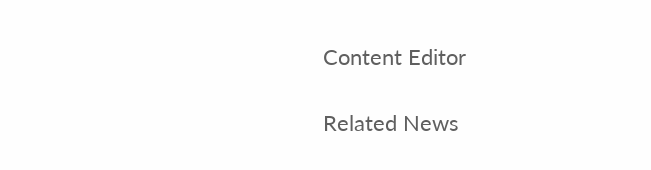Content Editor

Related News